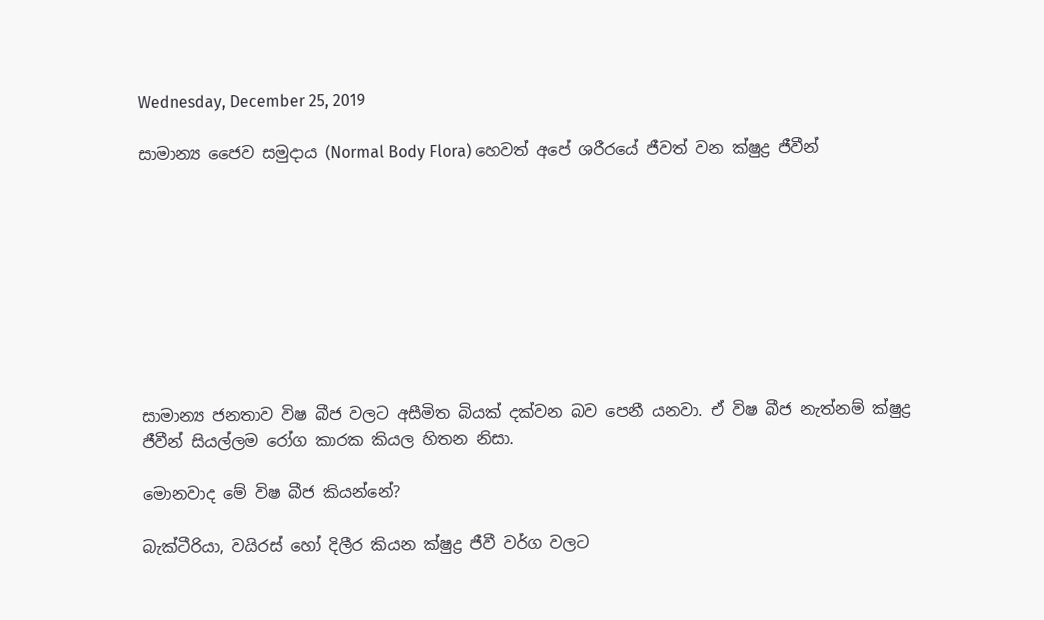Wednesday, December 25, 2019

සාමාන්‍ය ජෛව සමුදාය (Normal Body Flora) හෙවත් අපේ ශරීරයේ ජීවත් වන ක්ෂුද්‍ර ජීවීන්









සාමාන්‍ය ජනතාව විෂ බීජ වලට අසීමිත බියක් දක්වන බව පෙනී යනවා. ඒ විෂ බීජ නැත්නම් ක්ෂුද්‍ර ජීවීන් සියල්ලම රෝග කාරක කියල හිතන නිසා.

මොනවාද මේ විෂ බීජ කියන්නේ?

බැක්ටීරියා, වයිරස් හෝ දිලීර කියන ක්ෂුද්‍ර ජීවී වර්ග වලට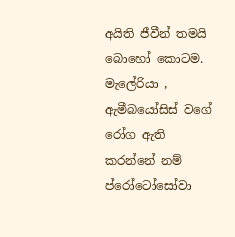අයිති ජීවීන් තමයි බොහෝ කොටම. මැලේරියා , ඇමීබයෝසිස් වගේ රෝග ඇති කරන්නේ නම් ප්රෝටෝසෝවා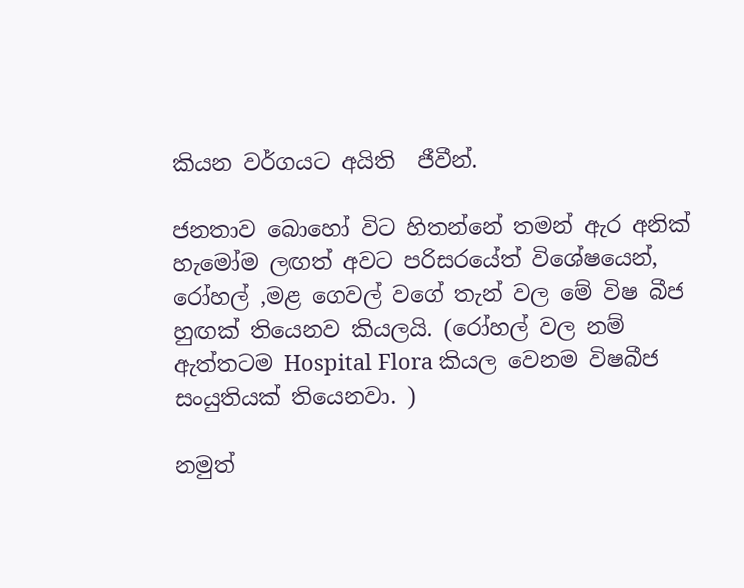කියන වර්ගයට අයිති  ජීවීන්.

ජනතාව බොහෝ විට හිතන්නේ තමන් ඇර අනික් හැමෝම ලඟත් අවට පරිසරයේත් විශේෂයෙන්, රෝහල් ,මළ ගෙවල් වගේ තැන් වල මේ විෂ බීජ හුඟක් තියෙනව කියලයි. (රෝහල් වල නම් ඇත්තටම Hospital Flora කියල වෙනම විෂබීජ සංයුතියක් තියෙනවා. )

නමුත්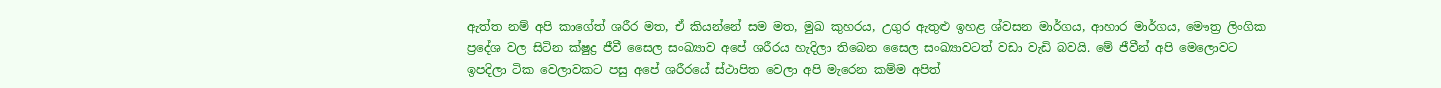ඇත්ත නම් අපි කාගේත් ශරීර මත, ඒ කියන්නේ සම මත, මුඛ කුහරය, උගුර ඇතුළු ඉහළ ශ්වසන මාර්ගය, ආහාර මාර්ගය, මෞත්‍ර ලිංගික ප්‍රදේශ වල සිටින ක්ෂුද්‍ර ජීවී සෛල සංඛ්‍යාව අපේ ශරීරය හැදිලා තිබෙන සෛල සංඛ්‍යාවටත් වඩා වැඩි බවයි. මේ ජීවීන් අපි මෙලොවට ඉපදිලා ටික වෙලාවකට පසු අපේ ශරීරයේ ස්ථාපිත වෙලා අපි මැරෙන කම්ම අපිත්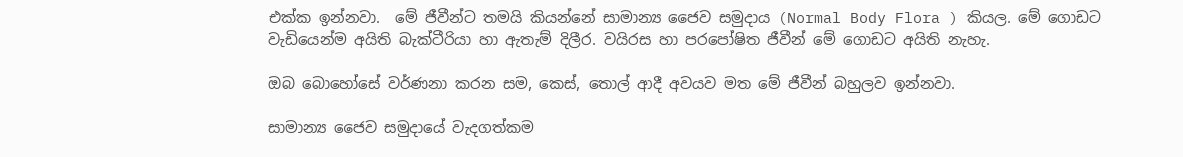එක්ක ඉන්නවා.  මේ ජීවීන්ට තමයි කියන්නේ සාමාන්‍ය ජෛව සමුදාය (Normal Body Flora ) කියල. මේ ගොඩට වැඩියෙන්ම අයිති බැක්ටීරියා හා ඇතැම් දිලීර. වයිරස හා පරපෝෂිත ජීවීන් මේ ගොඩට අයිති නැහැ.

ඔබ බොහෝසේ වර්ණනා කරන සම, කෙස්, තොල් ආදී අවයව මත මේ ජීවීන් බහුලව ඉන්නවා.

සාමාන්‍ය ජෛව සමුදායේ වැදගත්කම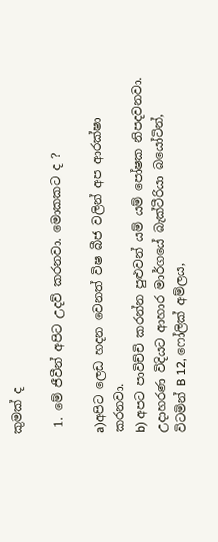කුමක් ද

 1. මේ ජීවීන් අපිට උදව් කරනවා. මොකකට ද ?

a)අපිට ලෙඩ හදන වෙනත් විෂ බීජ වලින් අප ආරක්ෂා කරනවා.
b) අපට පාවිච්චි කරන්න පුළුවන් යම් යම් පෝෂක නිපදවනවා. උදාහරණ විදියට ආහාර මාර්ගයේ බැක්ටීරියා බයෝටින්, විටමින් B 12, ෆෝලික් අම්ලය,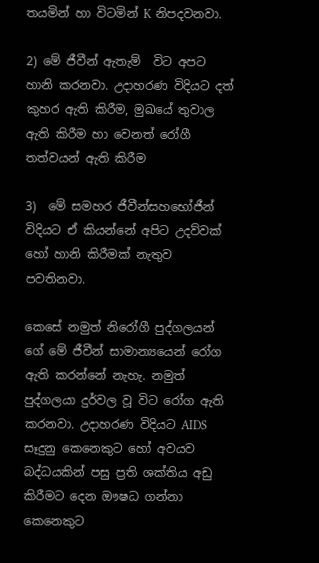තයමින් හා විටමින් K නිපදවනවා.

2) මේ ජීවීන් ඇතැම්  විට අපට හානි කරනවා. උදාහරණ විදියට දත් කුහර ඇති කිරීම, මුඛයේ තුවාල ඇති කිරීම හා වෙනත් රෝගී තත්වයන් ඇති කිරීම

3)  මේ සමහර ජීවීන්සහභෝජීන් විදියට ඒ කියන්නේ අපිට උදව්වක් හෝ හානි කිරීමක් නැතුව පවතිනවා.

කෙසේ නමුත් නිරෝගී පුද්ගලයන් ගේ මේ ජීවීන් සාමාන්‍යයෙන් රෝග ඇති කරන්නේ නැහැ. නමුත් පුද්ගලයා දුර්වල වූ විට රෝග ඇති කරනවා. උදාහරණ විදියට AIDS සෑදුනු කෙනෙකුට හෝ අවයව බද්ධයකින් පසු ප්‍රති ශක්තිය අඩු කිරීමට දෙන ඖෂධ ගන්නා කෙනෙකුට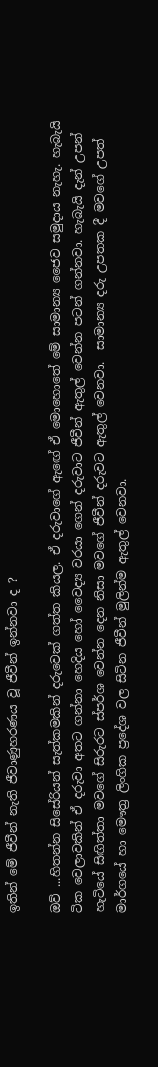ඉතින් මේ ජීවීන් නැති ජීවාණුහරණය වූ ජීවීන් ඉන්නවා ද ?

ඔව් ...හිතන්න සිසේරියන් සැත්කමකින් දරුවෙක් ගත්ත කියල. ඒ දරුවාගේ ඇඟේ ඒ මොහොතේ මේ සාමාන්‍ය ජෛව සමුදාය නැහැ. හැබැයි ටික වෙලාවකින් ඒ දරුවා අතට ගන්නා හෙදිය හෝ වෛද්‍ය වරයා ගෙන් දරුවාට ජීවීන් ඇතුල් වෙන්න පටන් ගන්නවා. හැබැයි දැන් උපන් හැටියේ සිඟිත්තා මවගේ සිරුරට ස්පර්ශ වෙන්න දෙන නිසා මවගේ ජීවීන් දරුවට ඇතුල් වෙනවා.  සාමාන්‍ය දරු උපතක දී මවගේ උපත් මාර්ගයේ හා මෞත්‍ර ලිංගික ප්‍රදේශ වල සිටින ජීවීන් මුලින්ම ඇතුල් වෙනවා.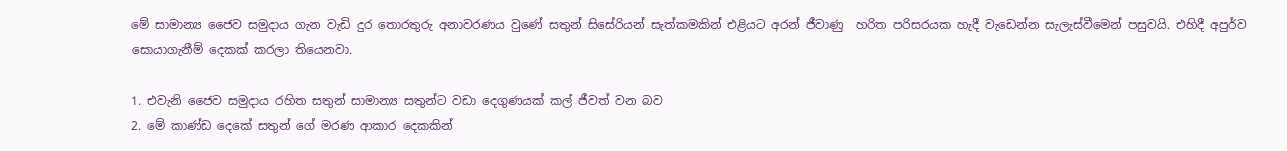මේ සාමාන්‍ය ජෛව සමුදාය ගැන වැඩි දුර තොරතුරු අනාවරණය වුණේ සතුන් සිසේරියන් සැත්කමකින් එළියට අරන් ජීවාණු  හරිත පරිසරයක හැදී වැඩෙන්න සැලැස්වීමෙන් පසුවයි. එහිදී අපුර්ව සොයාගැනීම් දෙකක් කරලා තියෙනවා.

1. එවැනි ජෛව සමුදාය රහිත සතුන් සාමාන්‍ය සතුන්ට වඩා දෙගුණයක් කල් ජීවත් වන බව
2. මේ කාණ්ඩ දෙකේ සතුන් ගේ මරණ ආකාර දෙකකින්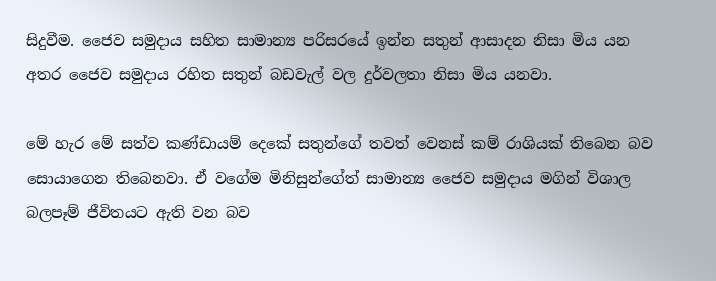සිදුවීම. ජෛව සමුදාය සහිත සාමාන්‍ය පරිසරයේ ඉන්න සතුන් ආසාදන නිසා මිය යන අතර ජෛව සමුදාය රහිත සතුන් බඩවැල් වල දුර්වලතා නිසා මිය යනවා.

මේ හැර මේ සත්ව කණ්ඩායම් දෙකේ සතුන්ගේ තවත් වෙනස් කම් රාශියක් තිබෙන බව සොයාගෙන තිබෙනවා. ඒ වගේම මිනිසුන්ගේත් සාමාන්‍ය ජෛව සමුදාය මගින් විශාල බලපෑම් ජීවිතයට ඇති වන බව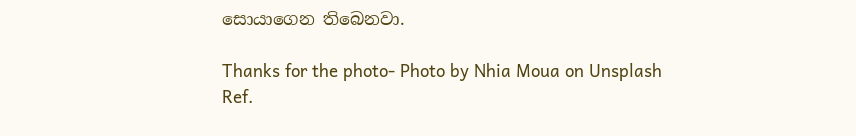සොයාගෙන තිබෙනවා.

Thanks for the photo- Photo by Nhia Moua on Unsplash
Ref.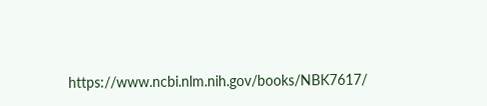https://www.ncbi.nlm.nih.gov/books/NBK7617/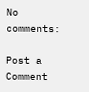No comments:

Post a Comment